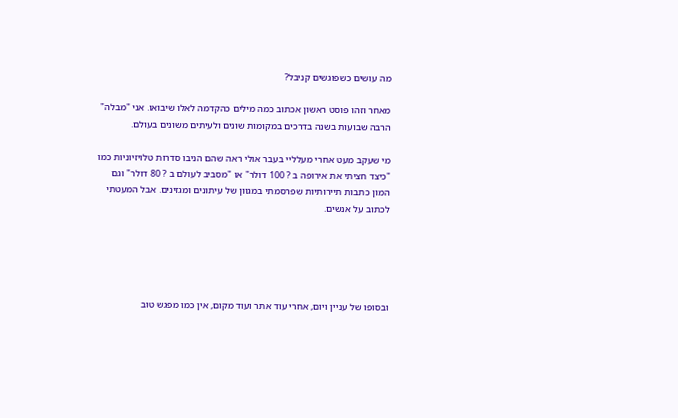מה עושים כשפוגשים קניבל?

מאחר וזהו פוסט ראשון אכתוב כמה מילים כהקדמה לאלו שיבואו. אני "מבלה" הרבה שבועות בשנה בדרכים במקומות שונים ולעיתים משונים בעולם.

מי שעקב מעט אחרי מעלליי בעבר אולי ראה שהם הניבו סדרות טלויזיוניות כמו "כיצד חציתי את אירופה ב ? 100 דולר" או "מסביב לעולם ב ? 80 דולר" וגם המון כתבות תיירותיות שפרסמתי במגוון של עיתונים ומגזינים. אבל המעטתי לכתוב על אנשים.





ובסופו של עניין ויום, אחרי עוד אתר ועוד מקום, אין כמו מפגש טוב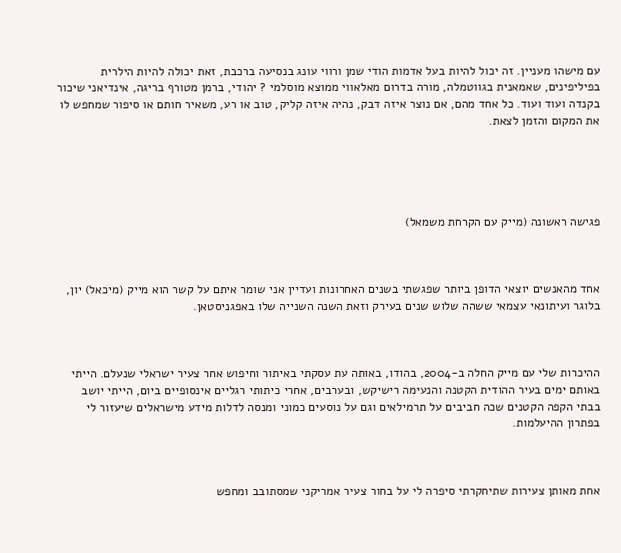עם מישהו מעניין. זה יכול להיות בעל אדמות הודי שמן ורווי עונג בנסיעה ברכבת, זאת יכולה להיות הילרית בפיליפינים, שאמאנית בגווטמלה, מורה בדרום מאלאווי ממוצא מוסלמי ? יהודי, ברמן מטורף בריגה, אינדיאני שיכור בקנדה ועוד ועוד. כל אחד מהם, אם נוצר איזה דבק, נהיה איזה קליק, טוב או רע, משאיר חותם או סיפור שמחפש לו את המקום והזמן לצאת.





פגישה ראשונה (מייק עם הקרחת משמאל)



אחד מהאנשים יוצאי הדופן ביותר שפגשתי בשנים האחרונות ועדיין אני שומר איתם על קשר הוא מייק (מיכאל) יון, בלוגר ועיתונאי עצמאי ששהה שלוש שנים בעירק וזאת השנה השנייה שלו באפגניסטאן.



ההיכרות שלי עם מייק החלה ב-2004, בהודו, באותה עת עסקתי באיתור וחיפוש אחר צעיר ישראלי שנעלם. הייתי באותם ימים בעיר ההודית הקטנה והנעימה רישיקש, ובערבים, אחרי כיתותי רגליים אינסופיים ביום, הייתי יושב בבתי הקפה הקטנים שכה חביבים על תרמילאים וגם על נוסעים כמוני ומנסה לדלות מידע מישראלים שיעזור לי בפתרון ההיעלמות.



אחת מאותן צעירות שתיחקרתי סיפרה לי על בחור צעיר אמריקני שמסתובב ומחפש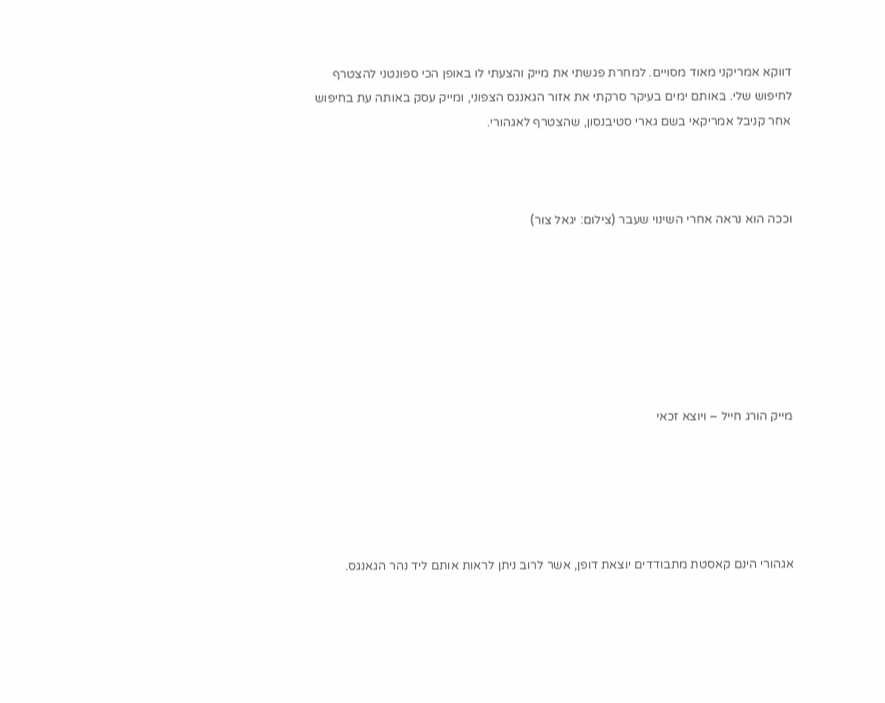דווקא אמריקני מאוד מסויים. למחרת פגשתי את מייק והצעתי לו באופן הכי ספונטני להצטרף לחיפוש שלי. באותם ימים בעיקר סרקתי את אזור הגאנגס הצפוני, ומייק עסק באותה עת בחיפוש אחר קניבל אמריקאי בשם גארי סטיבנסון, שהצטרף לאגהורי.



וככה הוא נראה אחרי השינוי שעבר (צילום: יגאל צור)







מייק הורג חייל – ויוצא זכאי





אגהורי הינם קאסטת מתבודדים יוצאת דופן, אשר לרוב ניתן לראות אותם ליד נהר הגאנגס.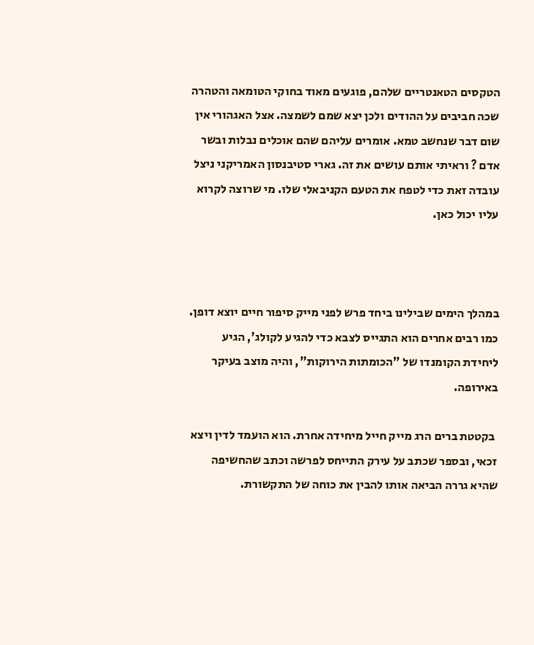הטקסים הטאנטריים שלהם, פוגעים מאוד בחוקי הטומאה והטהרה שכה חביבים על ההודים ולכן יצא שמם לשמצה. אצל האגהורי אין שום דבר שנחשב טמא. אומרים עליהם שהם אוכלים נבלות ובשר אדם ? וראיתי אותם עושים את זה. גארי סטיבנסון האמריקני ניצל עובדה זאת כדי לטפח את הטעם הקניבאלי שלו. מי שרוצה לקרוא עליו יכול כאן.



במהלך הימים שבילינו ביחד פרש לפני מייק סיפור חיים יוצא דופן. כמו רבים אחרים הוא התגייס לצבא כדי להגיע לקולג', הגיע ליחידת הקומנדו של "הכומתות הירוקות", והיה מוצב בעיקר באירופה.

 בקטטת ברים הרג מייק חייל מיחידה אחרת. הוא הועמד לדין ויצא זכאי, ובספר שכתב על עירק התייחס לפרשה וכתב שהחשיפה שהיא גררה הביאה אותו להבין את כוחה של התקשורת.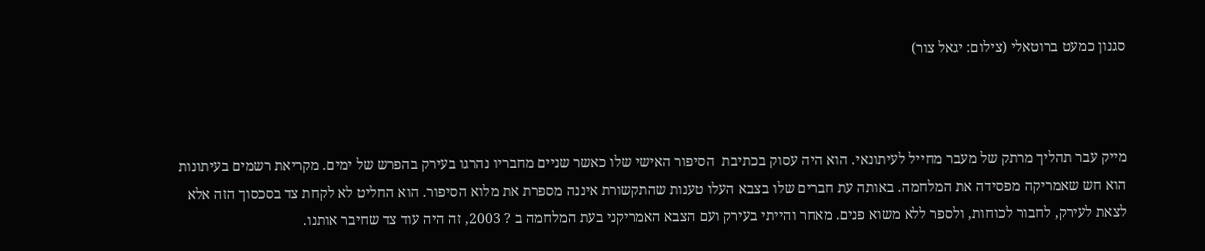סגנון כמעט ברוטאלי (צילום: יגאל צור)



מייק עבר תהליך מרתק של מעבר מחייל לעיתונאי. הוא היה עסוק בכתיבת  הסיפור האישי שלו כאשר שניים מחבריו נהרגו בעירק בהפרש של ימים. מקריאת רשמים בעיתונות הוא חש שאמריקה מפסידה את המלחמה. באותה עת חברים שלו בצבא העלו טענות שהתקשורת איננה מספרת את מלוא הסיפור. הוא החליט לא לקחת צד בסכסוך הזה אלא לצאת לעירק, לחבור לכוחות, ולספר ללא משוא פנים. מאחר והייתי בעירק ועם הצבא האמריקני בעת המלחמה ב ? 2003, זה היה עוד צד שחיבר אותנו.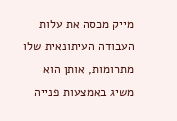מייק מכסה את עלות העבודה העיתונאית שלו מתרומות, אותן הוא משיג באמצעות פנייה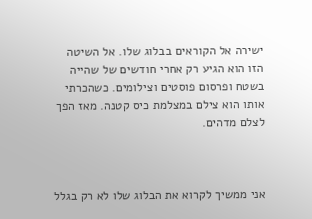ישירה אל הקוראים בבלוג שלו. אל השיטה הזו הוא הגיע רק אחרי חודשים של שהייה בשטח ופרסום פוסטים וצילומים. כשהכרתי אותו הוא צילם במצלמת כיס קטנה. מאז הפך לצלם מדהים.



אני ממשיך לקרוא את הבלוג שלו לא רק בגלל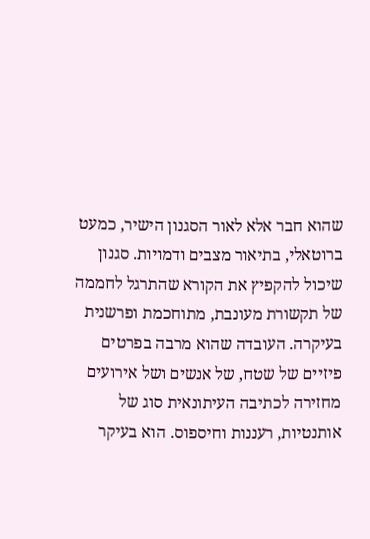שהוא חבר אלא לאור הסגנון הישיר, כמעט ברוטאלי, בתיאור מצבים ודמויות. סגנון שיכול להקפיץ את הקורא שהתרגל לחממה של תקשורת מעונבת, מתוחכמת ופרשנית בעיקרה. העובדה שהוא מרבה בפרטים פיזיים של שטח, של אנשים ושל אירועים מחזירה לכתיבה העיתונאית סוג של אותנטיות, רעננות וחיספוס. הוא בעיקר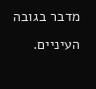מדבר בגובה העיניים.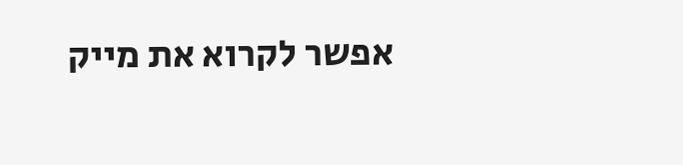אפשר לקרוא את מייק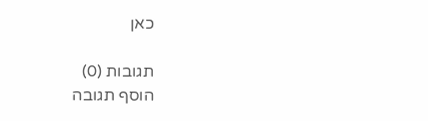כאן

תגובות (0)
הוסף תגובה